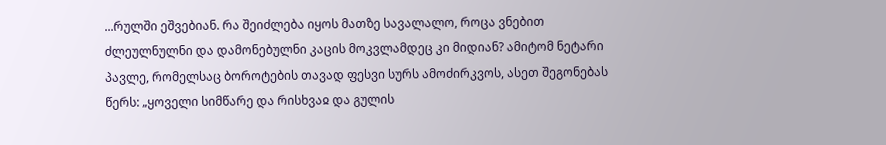...რულში ეშვებიან. რა შეიძლება იყოს მათზე სავალალო, როცა ვნებით ძლეულნულნი და დამონებულნი კაცის მოკვლამდეც კი მიდიან? ამიტომ ნეტარი პავლე, რომელსაც ბოროტების თავად ფესვი სურს ამოძირკვოს, ასეთ შეგონებას წერს: „ყოველი სიმწარე და რისხვაჲ და გულის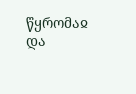წყრომაჲ და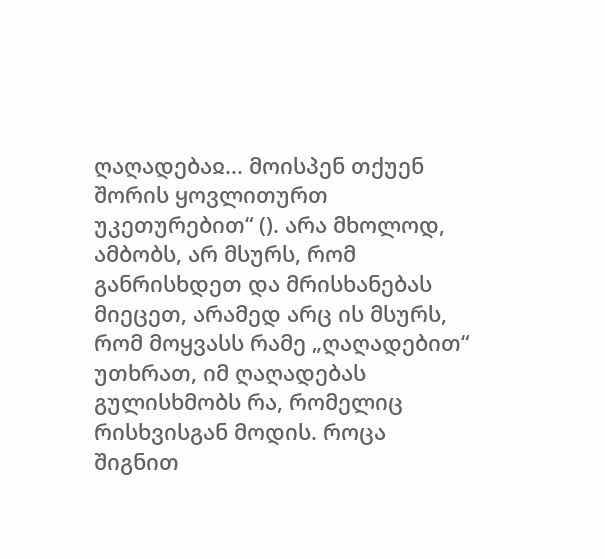ღაღადებაჲ... მოისპენ თქუენ შორის ყოვლითურთ უკეთურებით“ (). არა მხოლოდ, ამბობს, არ მსურს, რომ განრისხდეთ და მრისხანებას მიეცეთ, არამედ არც ის მსურს, რომ მოყვასს რამე „ღაღადებით“ უთხრათ, იმ ღაღადებას გულისხმობს რა, რომელიც რისხვისგან მოდის. როცა შიგნით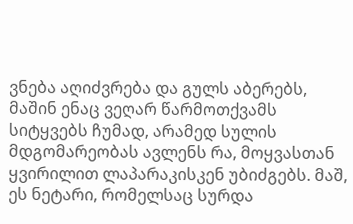ვნება აღიძვრება და გულს აბერებს, მაშინ ენაც ვეღარ წარმოთქვამს სიტყვებს ჩუმად, არამედ სულის მდგომარეობას ავლენს რა, მოყვასთან ყვირილით ლაპარაკისკენ უბიძგებს. მაშ, ეს ნეტარი, რომელსაც სურდა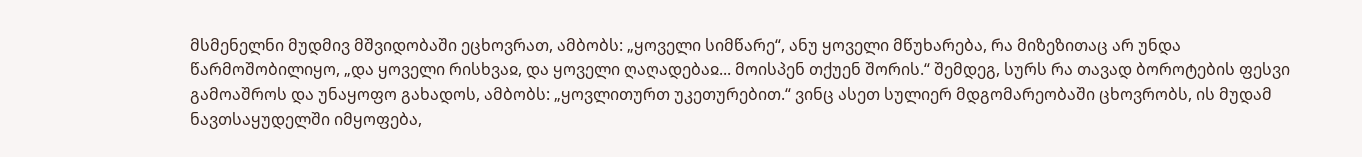მსმენელნი მუდმივ მშვიდობაში ეცხოვრათ, ამბობს: „ყოველი სიმწარე“, ანუ ყოველი მწუხარება, რა მიზეზითაც არ უნდა წარმოშობილიყო, „და ყოველი რისხვაჲ, და ყოველი ღაღადებაჲ... მოისპენ თქუენ შორის.“ შემდეგ, სურს რა თავად ბოროტების ფესვი გამოაშროს და უნაყოფო გახადოს, ამბობს: „ყოვლითურთ უკეთურებით.“ ვინც ასეთ სულიერ მდგომარეობაში ცხოვრობს, ის მუდამ ნავთსაყუდელში იმყოფება,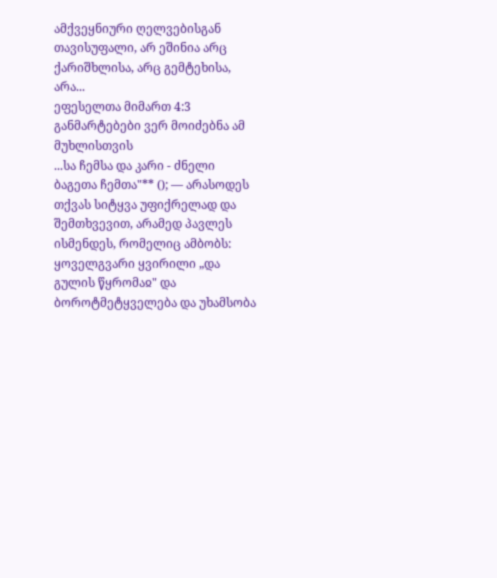ამქვეყნიური ღელვებისგან თავისუფალი, არ ეშინია არც ქარიშხლისა, არც გემტეხისა, არა...
ეფესელთა მიმართ 4:3
განმარტებები ვერ მოიძებნა ამ მუხლისთვის
...სა ჩემსა და კარი - ძნელი ბაგეთა ჩემთა"** (); — არასოდეს თქვას სიტყვა უფიქრელად და შემთხვევით, არამედ პავლეს ისმენდეს, რომელიც ამბობს: ყოველგვარი ყვირილი „და გულის წყრომაჲ" და ბოროტმეტყველება და უხამსობა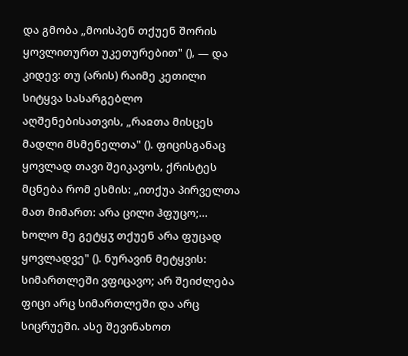და გმობა „მოისპენ თქუენ შორის ყოვლითურთ უკეთურებით" (), — და კიდევ: თუ (არის) რაიმე კეთილი სიტყვა სასარგებლო აღშენებისათვის, „რაჲთა მისცეს მადლი მსმენელთა" (). ფიცისგანაც ყოვლად თავი შეიკავოს, ქრისტეს მცნება რომ ესმის: „ითქუა პირველთა მათ მიმართ: არა ცილი ჰფუცო;... ხოლო მე გეტყჳ თქუენ არა ფუცად ყოვლადვე" (). ნურავინ მეტყვის: სიმართლეში ვფიცავო; არ შეიძლება ფიცი არც სიმართლეში და არც სიცრუეში. ასე შევინახოთ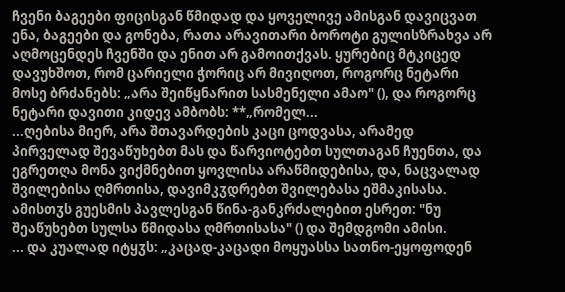ჩვენი ბაგეები ფიცისგან წმიდად და ყოველივე ამისგან დავიცვათ ენა, ბაგეები და გონება, რათა არავითარი ბოროტი გულისზრახვა არ აღმოცენდეს ჩვენში და ენით არ გამოითქვას. ყურებიც მტკიცედ დავუხშოთ, რომ ცარიელი ჭორიც არ მივიღოთ, როგორც ნეტარი მოსე ბრძანებს: „არა შეიწყნარით სასმენელი ამაო" (), და როგორც ნეტარი დავითი კიდევ ამბობს: **„რომელ...
...ღებისა მიერ, არა შთავარდების კაცი ცოდვასა, არამედ პირველად შევაწუხებთ მას და წარვიოტებთ სულთაგან ჩუენთა, და ეგრეთღა მონა ვიქმნებით ყოვლისა არაწმიდებისა, და, ნაცვალად შვილებისა ღმრთისა, დავიმკჳდრებთ შვილებასა ეშმაკისასა. ამისთჳს გუესმის პავლესგან წინა-განკრძალებით ესრეთ: "ნუ შეაწუხებთ სულსა წმიდასა ღმრთისასა" () და შემდგომი ამისი.
... და კუალად იტყჳს: „კაცად-კაცადი მოყუასსა სათნო-ეყოფოდენ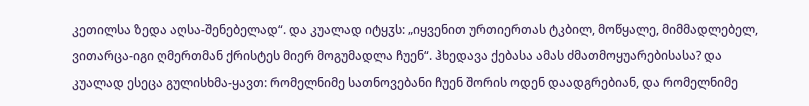კეთილსა ზედა აღსა-შენებელად“. და კუალად იტყჳს: „იყვენით ურთიერთას ტკბილ, მოწყალე, მიმმადლებელ, ვითარცა-იგი ღმერთმან ქრისტეს მიერ მოგუმადლა ჩუენ“. ჰხედავა ქებასა ამას ძმათმოყუარებისასა? და კუალად ესეცა გულისხმა-ყავთ: რომელნიმე სათნოვებანი ჩუენ შორის ოდენ დაადგრებიან, და რომელნიმე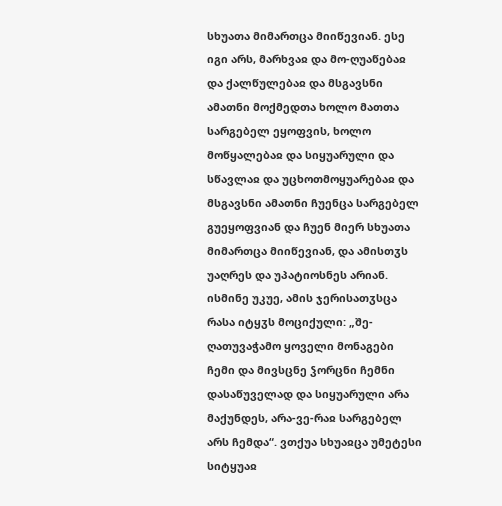სხუათა მიმართცა მიიწევიან. ესე იგი არს, მარხვაჲ და მო-ღუაწებაჲ და ქალწულებაჲ და მსგავსნი ამათნი მოქმედთა ხოლო მათთა სარგებელ ეყოფვის, ხოლო მოწყალებაჲ და სიყუარული და სწავლაჲ და უცხოთმოყუარებაჲ და მსგავსნი ამათნი ჩუენცა სარგებელ გუეყოფვიან და ჩუენ მიერ სხუათა მიმართცა მიიწევიან, და ამისთჳს უაღრეს და უპატიოსნეს არიან.
ისმინე უკუე, ამის ჯერისათჳსცა რასა იტყჳს მოციქული: „შე-ღათუვაჭამო ყოველი მონაგები ჩემი და მივსცნე ჴორცნი ჩემნი დასაწუველად და სიყუარული არა მაქუნდეს, არა-ვე-რაჲ სარგებელ არს ჩემდა“. ვთქუა სხუაჲცა უმეტესი სიტყუაჲ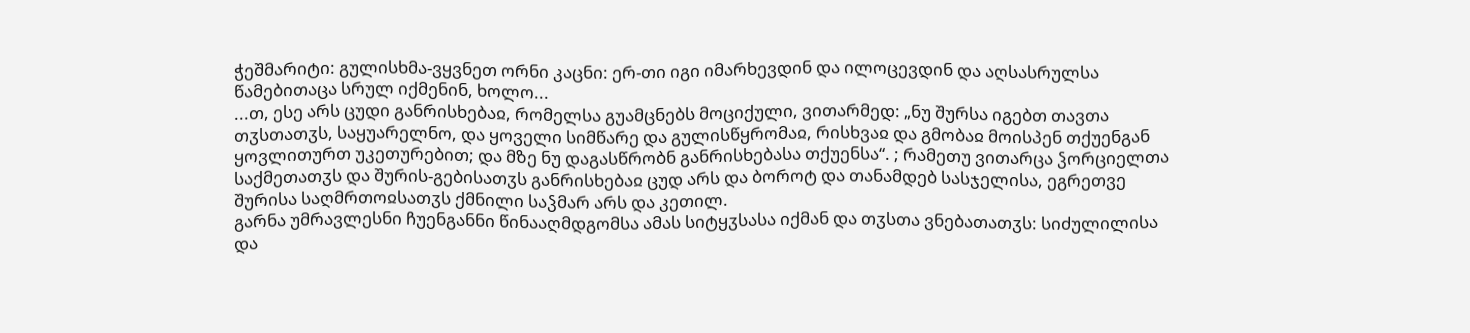ჭეშმარიტი: გულისხმა-ვყვნეთ ორნი კაცნი: ერ-თი იგი იმარხევდინ და ილოცევდინ და აღსასრულსა წამებითაცა სრულ იქმენინ, ხოლო...
...თ, ესე არს ცუდი განრისხებაჲ, რომელსა გუამცნებს მოციქული, ვითარმედ: „ნუ შურსა იგებთ თავთა თჳსთათჳს, საყუარელნო, და ყოველი სიმწარე და გულისწყრომაჲ, რისხვაჲ და გმობაჲ მოისპენ თქუენგან ყოვლითურთ უკეთურებით; და მზე ნუ დაგასწრობნ განრისხებასა თქუენსა“. ; რამეთუ ვითარცა ჴორციელთა საქმეთათჳს და შურის-გებისათჳს განრისხებაჲ ცუდ არს და ბოროტ და თანამდებ სასჯელისა, ეგრეთვე შურისა საღმრთოჲსათჳს ქმნილი საჴმარ არს და კეთილ.
გარნა უმრავლესნი ჩუენგანნი წინააღმდგომსა ამას სიტყჳსასა იქმან და თჳსთა ვნებათათჳს: სიძულილისა და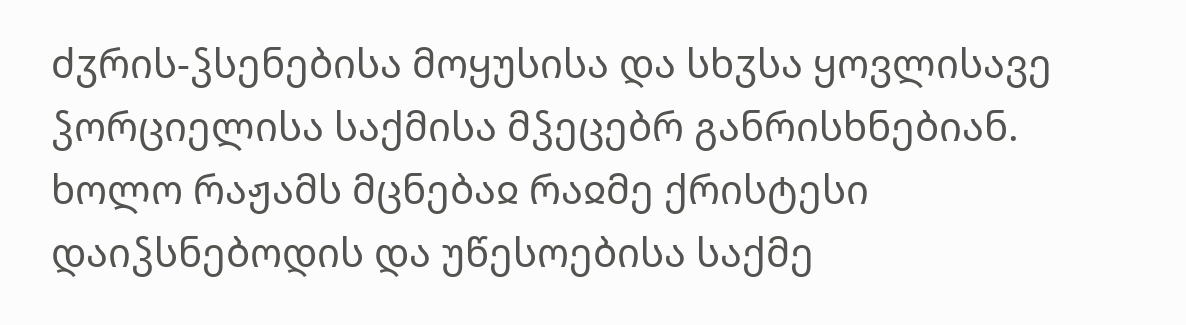ძჳრის-ჴსენებისა მოყუსისა და სხჳსა ყოვლისავე ჴორციელისა საქმისა მჴეცებრ განრისხნებიან. ხოლო რაჟამს მცნებაჲ რაჲმე ქრისტესი დაიჴსნებოდის და უწესოებისა საქმე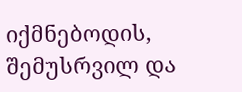იქმნებოდის, შემუსრვილ და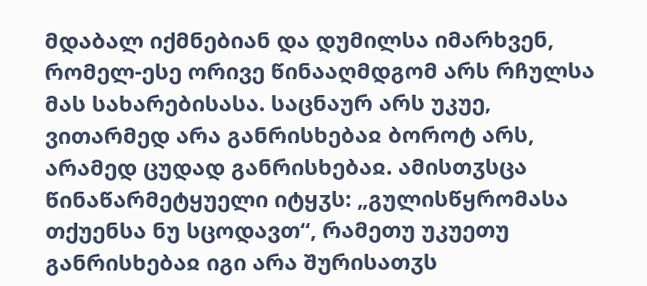მდაბალ იქმნებიან და დუმილსა იმარხვენ, რომელ-ესე ორივე წინააღმდგომ არს რჩულსა მას სახარებისასა. საცნაურ არს უკუე, ვითარმედ არა განრისხებაჲ ბოროტ არს, არამედ ცუდად განრისხებაჲ. ამისთჳსცა წინაწარმეტყუელი იტყჳს: „გულისწყრომასა თქუენსა ნუ სცოდავთ“, რამეთუ უკუეთუ განრისხებაჲ იგი არა შურისათჳს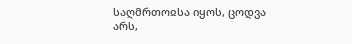საღმრთოჲსა იყოს, ცოდვა არს,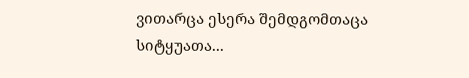ვითარცა ესერა შემდგომთაცა სიტყუათა...